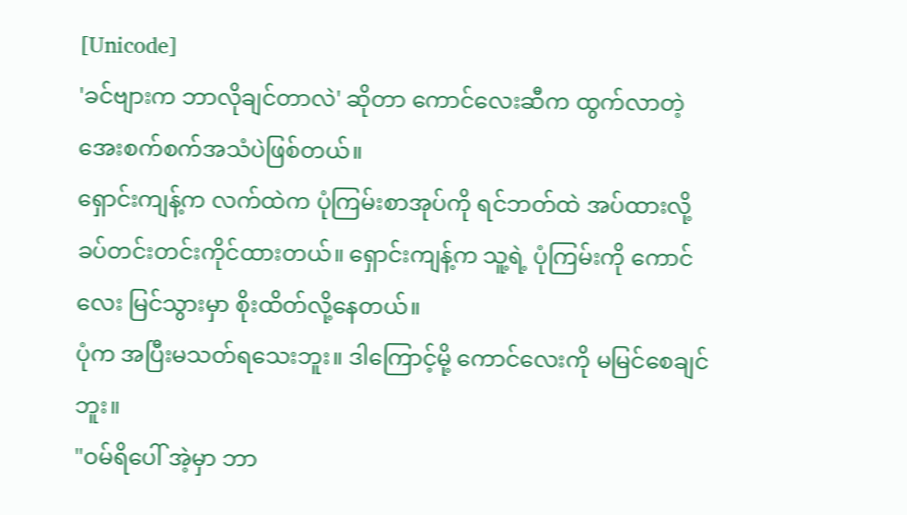[Unicode]
'ခင်ဗျားက ဘာလိုချင်တာလဲ' ဆိုတာ ကောင်လေးဆီက ထွက်လာတဲ့ အေးစက်စက်အသံပဲဖြစ်တယ်။
ရှောင်းကျန့်က လက်ထဲက ပုံကြမ်းစာအုပ်ကို ရင်ဘတ်ထဲ အပ်ထားလို့ ခပ်တင်းတင်းကိုင်ထားတယ်။ ရှောင်းကျန့်က သူ့ရဲ့ ပုံကြမ်းကို ကောင်လေး မြင်သွားမှာ စိုးထိတ်လို့နေတယ်။
ပုံက အပြီးမသတ်ရသေးဘူး။ ဒါကြောင့်မို့ ကောင်လေးကို မမြင်စေချင်ဘူး။
"ဝမ်ရိပေါ် အဲ့မှာ ဘာ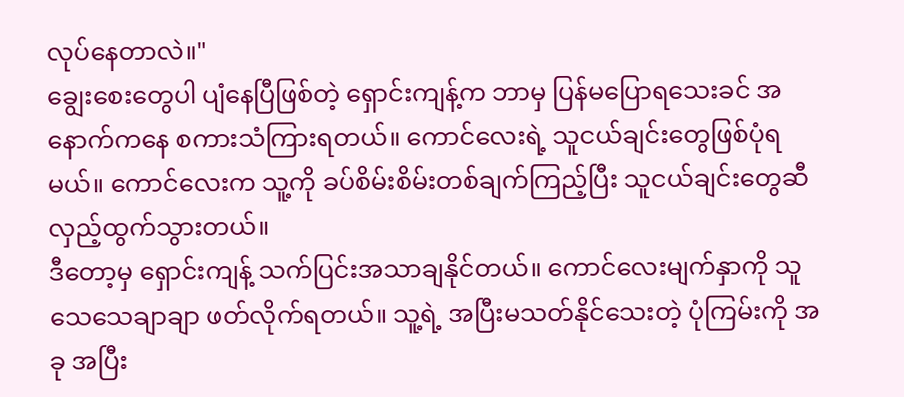လုပ်နေတာလဲ။"
ချွေးစေးတွေပါ ပျံနေပြီဖြစ်တဲ့ ရှောင်းကျန့်က ဘာမှ ပြန်မပြောရသေးခင် အနောက်ကနေ စကားသံကြားရတယ်။ ကောင်လေးရဲ့ သူငယ်ချင်းတွေဖြစ်ပုံရမယ်။ ကောင်လေးက သူ့ကို ခပ်စိမ်းစိမ်းတစ်ချက်ကြည့်ပြီး သူငယ်ချင်းတွေဆီ လှည့်ထွက်သွားတယ်။
ဒီတော့မှ ရှောင်းကျန့် သက်ပြင်းအသာချနိုင်တယ်။ ကောင်လေးမျက်နှာကို သူ သေသေချာချာ ဖတ်လိုက်ရတယ်။ သူ့ရဲ့ အပြီးမသတ်နိုင်သေးတဲ့ ပုံကြမ်းကို အခု အပြီး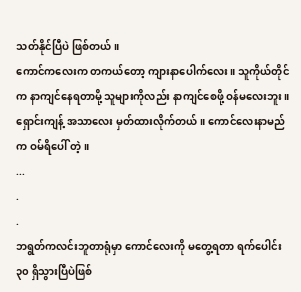သတ်နိုင်ပြီပဲ ဖြစ်တယ်။
ကောင်ကလေးက တကယ်တော့ ကျားနာပေါက်လေး။ သူကိုယ်တိုင်က နာကျင်နေရတာမို့ သူများကိုလည်း နာကျင်စေဖို့ ဝန်မလေးဘူး။
ရှောင်းကျန့် အသာလေး မှတ်ထားလိုက်တယ်။ ကောင်လေးနာမည်က ဝမ်ရိပေါ် တဲ့။
...
.
.
ဘရွတ်ကလင်းဘူတာရုံမှာ ကောင်လေးကို မတွေ့ရတာ ရက်ပေါင်း ၃၀ ရှိသွားပြီပဲဖြစ်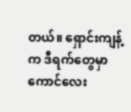တယ်။ ရှောင်းကျန့်က ဒီရက်တွေမှာ ကောင်လေး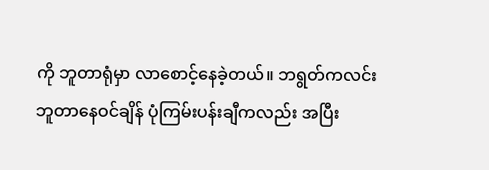ကို ဘူတာရုံမှာ လာစောင့်နေခဲ့တယ်။ ဘရွတ်ကလင်းဘူတာနေဝင်ချိန် ပုံကြမ်းပန်းချီကလည်း အပြီး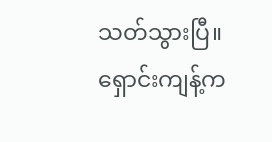သတ်သွားပြီ။ ရှောင်းကျန့်က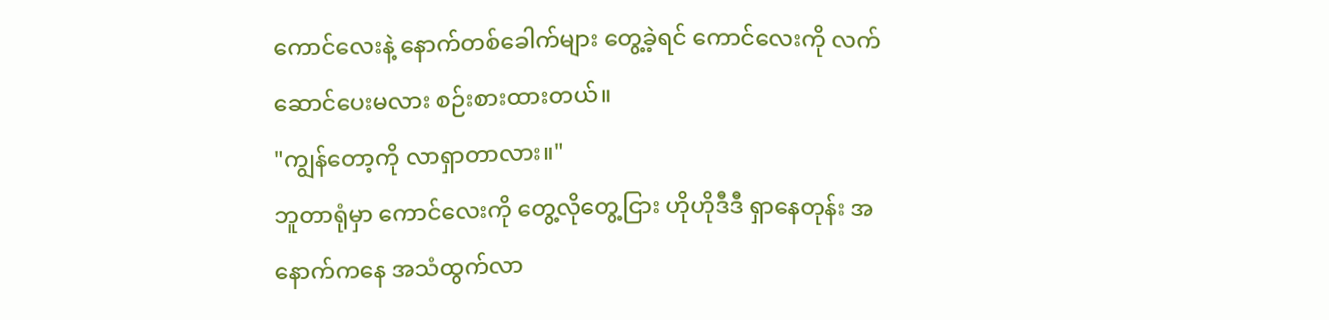ကောင်လေးနဲ့ နောက်တစ်ခေါက်များ တွေ့ခဲ့ရင် ကောင်လေးကို လက်ဆောင်ပေးမလား စဉ်းစားထားတယ်။
"ကျွန်တော့ကို လာရှာတာလား။"
ဘူတာရုံမှာ ကောင်လေးကို တွေ့လိုတွေ့ငြား ဟိုဟိုဒီဒီ ရှာနေတုန်း အနောက်ကနေ အသံထွက်လာ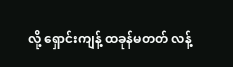လို့ ရှောင်းကျန့် ထခုန်မတတ် လန့်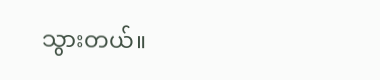သွားတယ်။